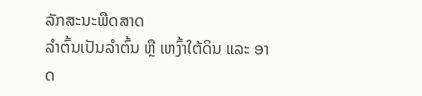ລັກສະນະພືດສາດ
ລຳຕົ້ນເປັນລຳຕົ້ນ ຫຼື ເຫງົ້າໃຕ້ດິນ ແລະ ອາດ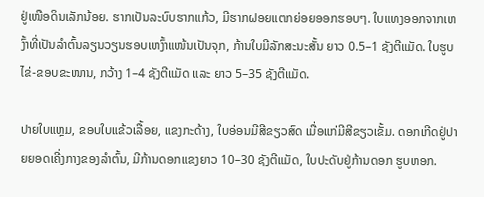ຢູ່ເໜືອດິນເລັກນ້ອຍ. ຮາກເປັນລະບົບຮາກແກ້ວ, ມີຮາກຝອຍແຕກຍ່ອຍອອກຮອບໆ. ໃບແທງອອກຈາກເຫງົ້າທີ່ເປັນລຳຕົ້ນລຽນວຽນຮອບເຫງົ້າແໜ້ນເປັນຈຸກ, ກ້ານໃບມີລັກສະນະສັ້ນ ຍາວ 0.5–1 ຊັງຕີແມັດ. ໃບຮູບໄຂ່-ຂອບຂະໜານ, ກວ້າງ 1–4 ຊັງຕີແມັດ ແລະ ຍາວ 5–35 ຊັງຕີແມັດ.

ປາຍໃບແຫຼມ, ຂອບໃບແຂ້ວເລື້ອຍ, ແຂງກະດ້າງ, ໃບອ່ອນມີສີຂຽວສົດ ເມື່ອແກ່ມີສີຂຽວເຂັ້ມ. ດອກເກີດຢູ່ປາຍຍອດເຄີ່ງກາງຂອງລຳຕົ້ນ, ມີກ້ານດອກແຂງຍາວ 10–30 ຊັງຕີແມັດ, ໃບປະດັບຢູ່ກ້ານດອກ ຮູບຫອກ.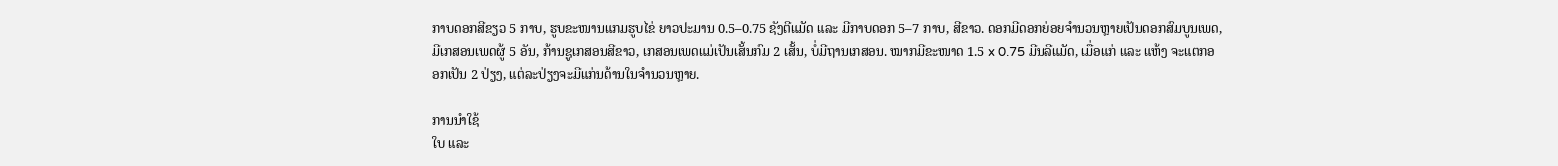ກາບດອກສີຂຽວ 5 ກາບ, ຮູບຂະໜານແກມຮູບໄຂ່ ຍາວປະມານ 0.5–0.75 ຊັງຕີແມັດ ແລະ ມີກາບດອກ 5–7 ກາບ, ສີຂາວ. ດອກມີດອກຍ່ອຍຈຳນວນຫຼາຍເປັນດອກສົມບູນເພດ, ມີເກສອນເພດຜູ້ 5 ອັນ, ກ້ານຊູເກສອນສີຂາວ, ເກສອນເພດແມ່ເປັນເສັ້ນກົມ 2 ເສັ້ນ, ບໍ່ມີຖານເກສອນ. ໝາກມີຂະໜາດ 1.5 x 0.75 ມີນລີແມັດ, ເມື່ອແກ່ ແລະ ແຫ້ງ ຈະແຕກອອກເປັນ 2 ປ່ຽງ, ແຕ່ລະປ່ຽງຈະມີແກ່ນດ້ານໃນຈຳນວນຫຼາຍ.

ການນຳໃຊ້
ໃບ ແລະ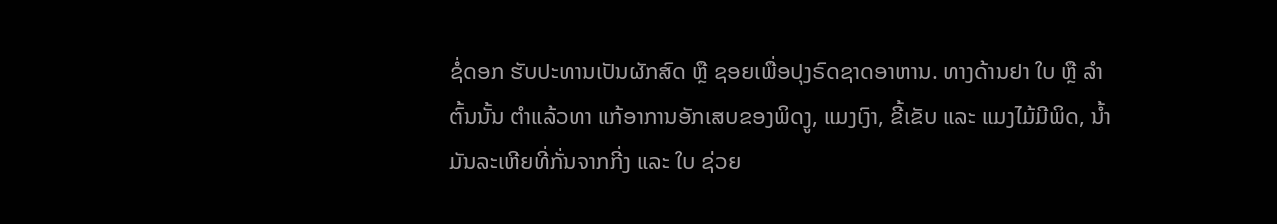ຊໍ່ດອກ ຮັບປະທານເປັນຜັກສົດ ຫຼື ຊອຍເພື່ອປຸງຣົດຊາດອາຫານ. ທາງດ້ານຢາ ໃບ ຫຼື ລຳຕົ້ນນັ້ນ ຕຳແລ້ວທາ ແກ້ອາການອັກເສບຂອງພິດງູ, ແມງເງົາ, ຂີ້ເຂັບ ແລະ ແມງໄມ້ມີພິດ, ນ້ຳມັນລະເຫີຍທີ່ກັ່ນຈາກກີ່ງ ແລະ ໃບ ຊ່ວຍ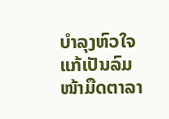ບຳລຸງຫົວໃຈ ແກ້ເປັນລົມໜ້າມືດຕາລາ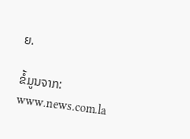ຍ.

ຂໍ້ມູນຈາກ: www.news.com.la